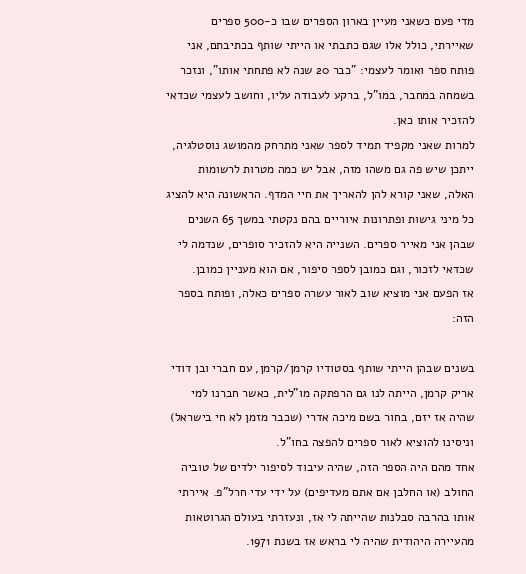מדי פעם כשאני מעיין בארון הספרים שבו כ-500 ספרים שאיירתי, כולל אלו שגם כתבתי או הייתי שותף בכתיבתם, אני פותח ספר ואומר לעצמי: "כבר 20 שנה לא פתחתי אותו", ונזכר בשמחה במחבר, במו"ל, ברקע לעבודה עליו, וחושב לעצמי שכדאי להזכיר אותו כאן.
למרות שאני מקפיד תמיד לספר שאני מתרחק מהמושג נוסטלגיה, ייתכן שיש פה גם משהו מזה, אבל יש כמה מטרות לרשומות האלה, שאני קורא להן להאריך את חיי המדף. הראשונה היא להציג כל מיני גישות ופתרונות איוריים בהם נקטתי במשך 65 השנים שבהן אני מאייר ספרים. השנייה היא להזכיר סופרים, שנדמה לי שכדאי לזכור, וגם כמובן לספר סיפור, אם הוא מעניין כמובן.
אז הפעם אני מוציא שוב לאור עשרה ספרים כאלה, ופותח בספר הזה:

בשנים שבהן הייתי שותף בסטודיו קרמן/קרמן, עם חברי ובן דודי אריק קרמן, הייתה לנו גם הרפתקה מו"לית, כאשר חברנו למי שהיה אז יזם, בחור בשם מיכה אדרי (שכבר מזמן לא חי בישראל) וניסינו להוציא לאור ספרים להפצה בחו"ל.
אחד מהם היה הספר הזה, שהיה עיבוד לסיפור ילדים של טוביה החולב (או החלבן אם אתם מעדיפים) על ידי עדי חרל"פ. איירתי אותו בהרבה סבלנות שהייתה לי אז, ונעזרתי בעולם הגרוטאות מהעיירה היהודית שהיה לי בראש אז בשנת 1971.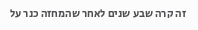זה קרה שבע שנים לאחר שהמחזה כנר על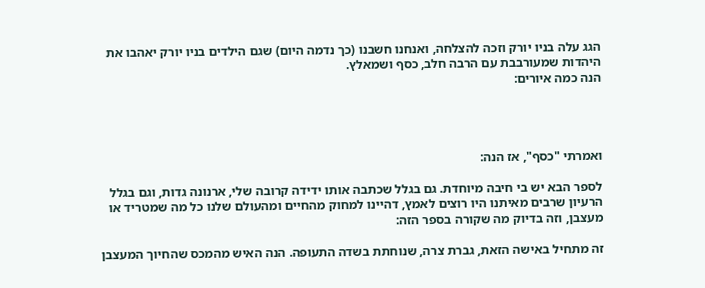הגג עלה בניו יורק וזכה להצלחה, ואנחנו חשבנו (כך נדמה היום) שגם הילדים בניו יורק יאהבו את היהדות שמעורבבת עם הרבה חלב, כסף ושמאלץ.
הנה כמה איורים:




ואמרתי "כסף", אז הנה:

לספר הבא יש בי חיבה מיוחדת. גם בגלל שכתבה אותו ידידה קרובה שלי, ארנונה גדות, וגם בגלל הרעיון שרבים מאיתנו היו רוצים לאמץ, דהיינו למחוק מהחיים ומהעולם שלנו כל מה שמטריד או מעצבן, וזה בדיוק מה שקורה בספר הזה:

זה מתחיל באישה הזאת, גברת צרה, שנוחתת בשדה התעופה. הנה האיש מהמכס שהחיוך המעצבן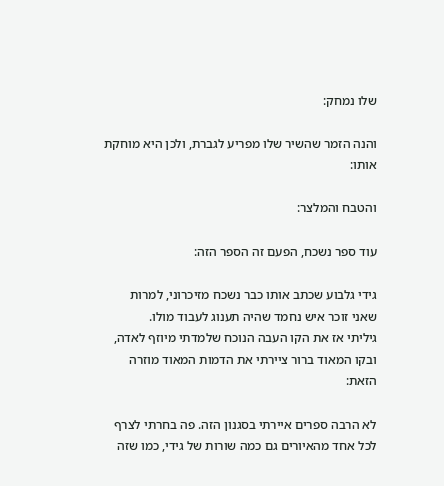שלו נמחק:

והנה הזמר שהשיר שלו מפריע לגברת, ולכן היא מוחקת אותו:

והטבח והמלצר:

עוד ספר נשכח, הפעם זה הספר הזה:

גידי גלבוע שכתב אותו כבר נשכח מזיכרוני, למרות שאני זוכר איש נחמד שהיה תענוג לעבוד מולו.
גיליתי אז את הקו העבה הנוכח שלמדתי מיוזף לאדה, ובקו המאוד ברור ציירתי את הדמות המאוד מוזרה הזאת:

לא הרבה ספרים איירתי בסגנון הזה. פה בחרתי לצרף לכל אחד מהאיורים גם כמה שורות של גידי, כמו שזה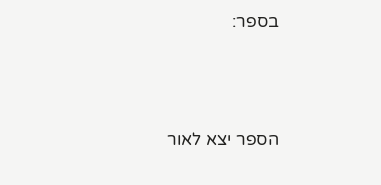בספר:




הספר יצא לאור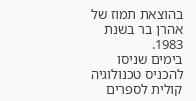בהוצאת תמוז של אהרן בר בשנת 1983.
בימים שניסו להכניס טכנולוגיה קולית לספרים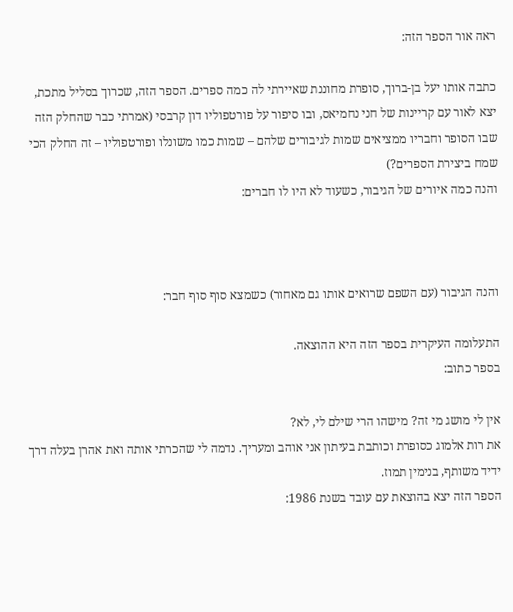ראה אור הספר הזה:

כתבה אותו יעל בן-ברוך, סופרת מחוננת שאיירתי לה כמה ספרים. הספר הזה, שכרוך בסליל מתכת, יצא לאור עם קריינות של חני נחמיאס, ובו סיפור על פורטפוליו דון קרבסי (אמרתי כבר שהחלק הזה שבו הסופר וחבריו ממציאים שמות לגיבורים שלהם – שמות כמו משונלו ופורטפוליו – זה החלק הכי שמח ביצירת הספרים?)
והנה כמה איורים של הגיבור, כשעוד לא היו לו חברים:



והנה הגיבור (עם השפם שרואים אותו גם מאחור) כשמצא סוף סוף חבר:

התעלומה העיקרית בספר הזה היא ההוצאה.
בספר כתוב:

אין לי מושג מי זה? מישהו הרי שילם לי, לא?
את רות אלמוג כסופרת וכותבת בעיתון אני אוהב ומעריך. נדמה לי שהכרתי אותה ואת אהרן בעלה דרך ידיד משותף, בנימין תמוז.
הספר הזה יצא בהוצאת עם עובד בשנת 1986: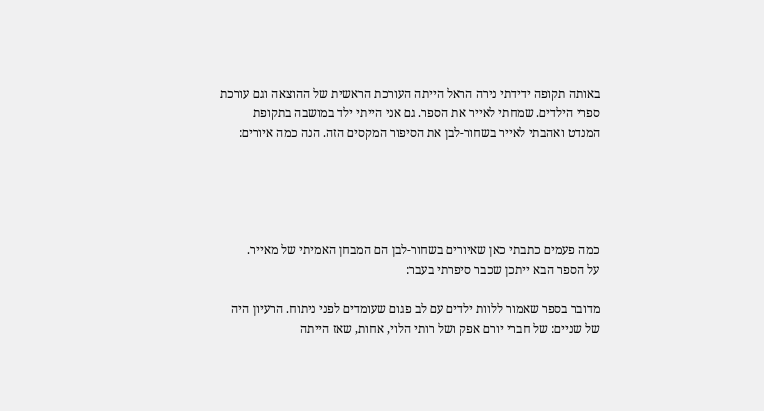באותה תקופה ידידתי נירה הראל הייתה העורכת הראשית של ההוצאה וגם עורכת ספרי הילדים. שמחתי לאייר את הספר. גם אני הייתי ילד במושבה בתקופת המנדט ואהבתי לאייר בשחור-לבן את הסיפור המקסים הזה. הנה כמה איורים:





כמה פעמים כתבתי כאן שאיורים בשחור-לבן הם המבחן האמיתי של מאייר.
על הספר הבא ייתכן שכבר סיפרתי בעבר:

מדובר בספר שאמור ללוות ילדים עם לב פגום שעומדים לפני ניתוח. הרעיון היה של שניים: של חברי יורם אפק ושל רותי הלוי, אחות, שאז הייתה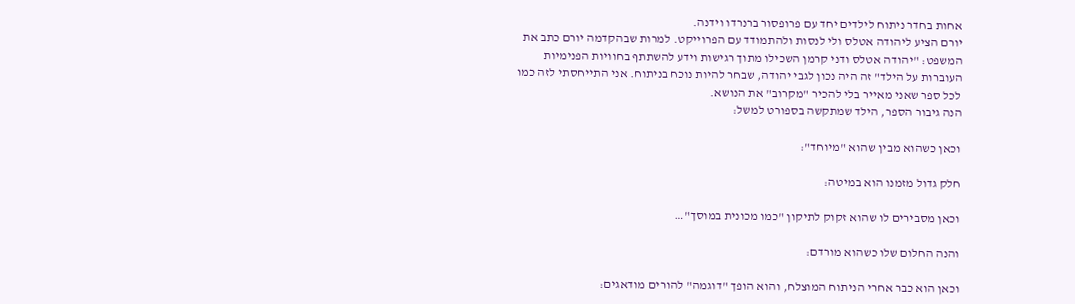אחות בחדר ניתוח לילדים יחד עם פרופסור ברנרדו וידנה.
יורם הציע ליהודה אטלס ולי לנסות ולהתמודד עם הפרוייקט. למרות שבהקדמה יורם כתב את המשפט: "יהודה אטלס ודני קרמן השכילו מתוך רגישות וידע להשתתף בחוויות הפנימיות העוברות על הילד" זה היה נכון לגבי יהודה, שבחר להיות נוכח בניתוח. אני התייחסתי לזה כמו לכל ספר שאני מאייר בלי להכיר "מקרוב" את הנושא.
הנה גיבור הספר, הילד שמתקשה בספורט למשל:

וכאן כשהוא מבין שהוא "מיוחד":

חלק גדול מזמנו הוא במיטה:

וכאן מסבירים לו שהוא זקוק לתיקון "כמו מכונית במוסך"…

והנה החלום שלו כשהוא מורדם:

וכאן הוא כבר אחרי הניתוח המוצלח, והוא הופך "דוגמה" להורים מודאגים: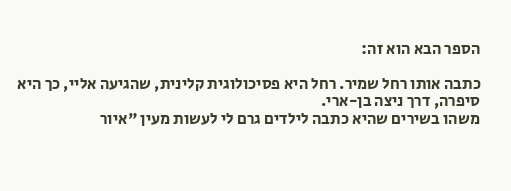הספר הבא הוא זה:

כתבה אותו רחל שמיר. רחל היא פסיכולוגית קלינית, שהגיעה אליי, כך היא סיפרה, דרך ניצה בן-ארי.
משהו בשירים שהיא כתבה לילדים גרם לי לעשות מעין "איור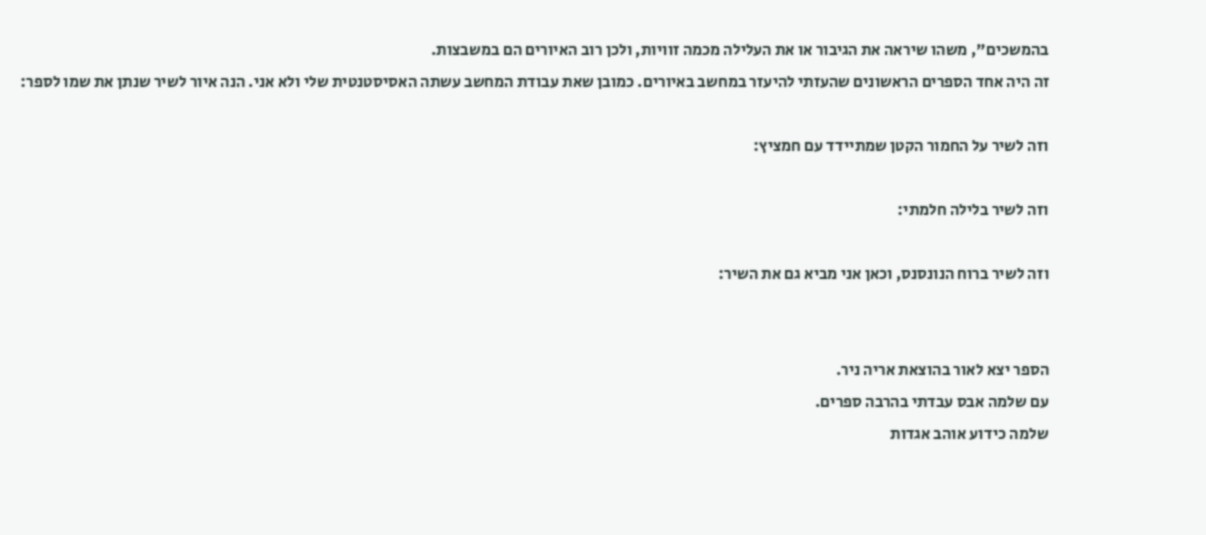בהמשכים", משהו שיראה את הגיבור או את העלילה מכמה זוויות, ולכן רוב האיורים הם במשבצות.
זה היה אחד הספרים הראשונים שהעזתי להיעזר במחשב באיורים. כמובן שאת עבודת המחשב עשתה האסיסטנטית שלי ולא אני. הנה איור לשיר שנתן את שמו לספר:

וזה לשיר על החמור הקטן שמתיידד עם חמציץ:

וזה לשיר בלילה חלמתי:

וזה לשיר ברוח הנונסנס, וכאן אני מביא גם את השיר:


הספר יצא לאור בהוצאת אריה ניר.
עם שלמה אבס עבדתי בהרבה ספרים.
שלמה כידוע אוהב אגדות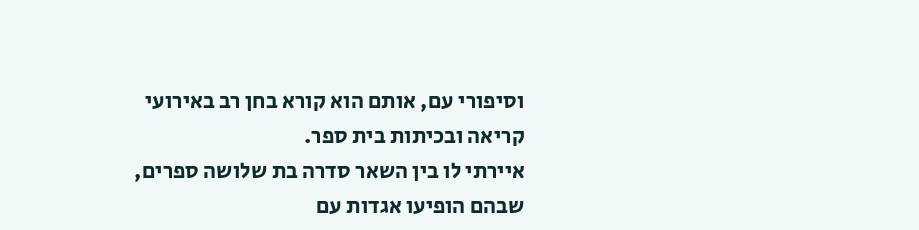וסיפורי עם, אותם הוא קורא בחן רב באירועי קריאה ובכיתות בית ספר.
איירתי לו בין השאר סדרה בת שלושה ספרים, שבהם הופיעו אגדות עם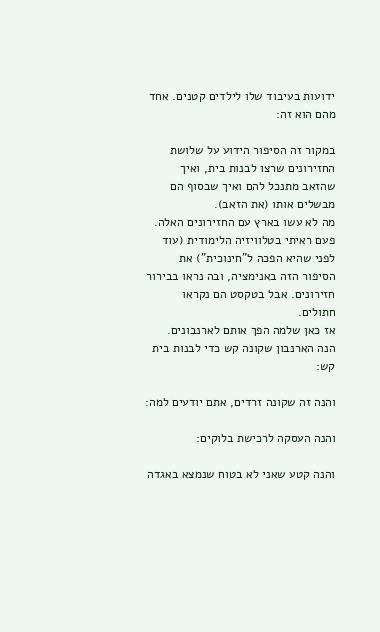ידועות בעיבוד שלו לילדים קטנים. אחד מהם הוא זה:

במקור זה הסיפור הידוע על שלושת החזירונים שרצו לבנות בית, ואיך שהזאב מתנכל להם ואיך שבסוף הם מבשלים אותו (את הזאב).
מה לא עשו בארץ עם החזירונים האלה.
פעם ראיתי בטלוויזיה הלימודית (עוד לפני שהיא הפכה ל"חינוכית") את הסיפור הזה באנימציה, ובה נראו בבירור חזירונים. אבל בטקסט הם נקראו חתולים.
אז כאן שלמה הפך אותם לארנבונים.
הנה הארנבון שקונה קש כדי לבנות בית קש:

והנה זה שקונה זרדים, אתם יודעים למה:

והנה העסקה לרכישת בלוקים:

והנה קטע שאני לא בטוח שנמצא באגדה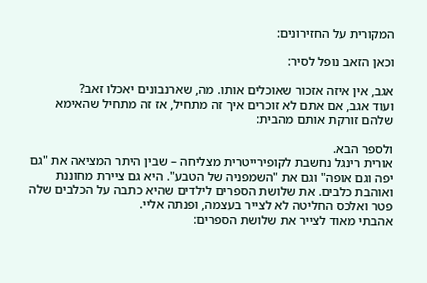המקורית על החזירונים:

וכאן הזאב נופל לסיר:

אגב, אין איזה אזכור שאוכלים אותו. מה, שארנבונים יאכלו זאב?
ועוד אגב, אם אתם לא זוכרים איך זה מתחיל, אז זה מתחיל שהאימא שלהם זורקת אותם מהבית:

ולספר הבא.
אורית רינגל נחשבת לקופירייטרית מצליחה – שבין היתר המציאה את "גם יפה וגם אופה" וגם את "השמפניה של הטבע". היא גם ציירת מחוננת ואוהבת כלבים. את שלושת הספרים לילדים שהיא כתבה על הכלבים שלה פטר ואלכס החליטה לא לצייר בעצמה, ופנתה אליי.
אהבתי מאוד לצייר את שלושת הספרים: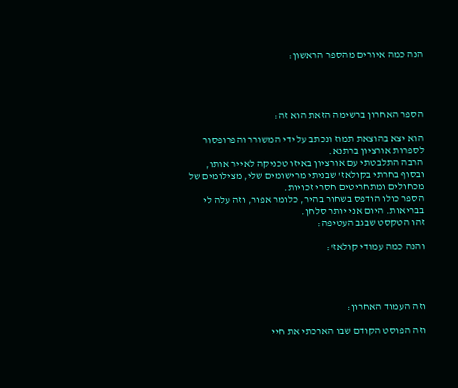הנה כמה איורים מהספר הראשון:




הספר האחרון ברשימה הזאת הוא זה:

הוא יצא בהוצאת תמוז ונכתב על ידי המשורר והפרופסור לספרות אורציון ברתנא.
הרבה התלבטתי עם אורציון באיזו טכניקה לאייר אותו, ובסוף בחרתי בקולאז' שבניתי מרישומים שלי, מצילומים של מכחולים ומתחריטים חסרי זכויות.
הספר כולו הודפס בשחור בהיר, כלומר אפור, וזה עלה לי בבריאות. היום אני יותר סלחן.
זהו הטקסט שבגב העטיפה:

והנה כמה עמודי קולאז':




וזה העמוד האחרון:

וזה הפוסט הקודם שבו הארכתי את חיי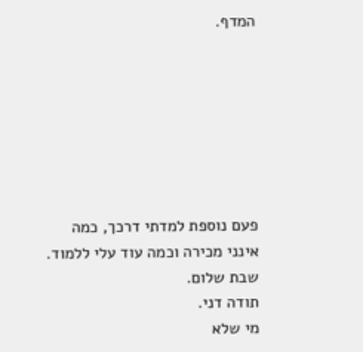המדף.







פעם נוספת למדתי דרכך, כמה אינני מכירה וכמה עוד עלי ללמוד. שבת שלום.
תודה דני.
מי שלא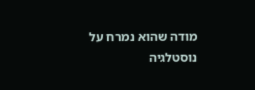מודה שהוא נמרח על נוסטלגיה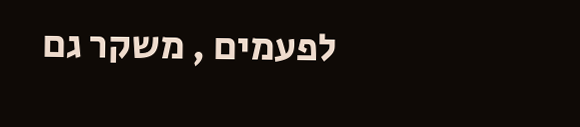לפעמים , משקר גם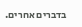בדברים אחרים.